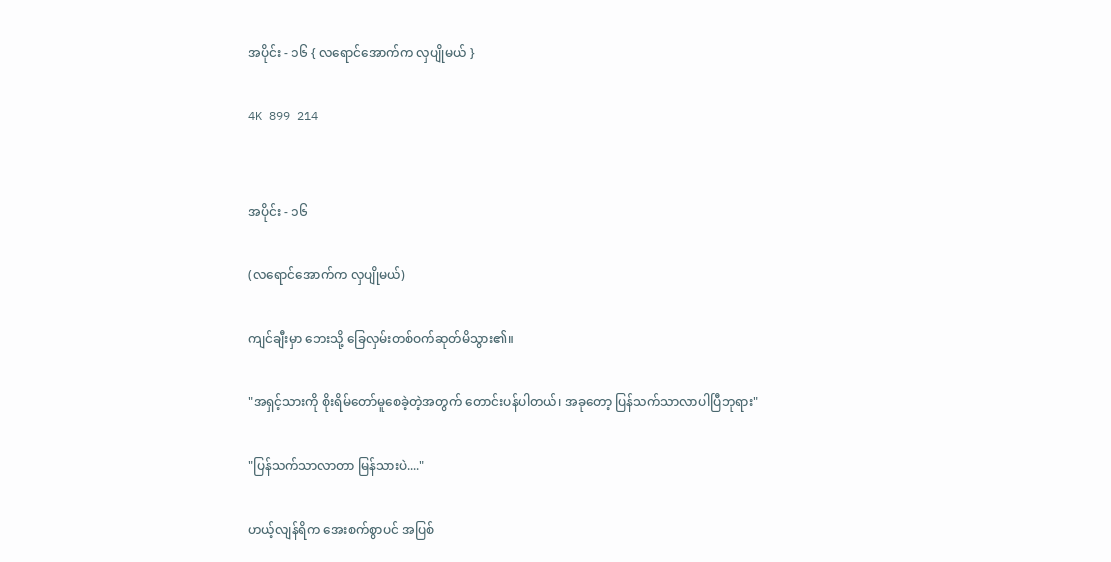အပိုင်း - ၁၆ { လရောင်အောက်က လှပျိုမယ် }

4K 899 214


အပိုင်း - ၁၆

(လရောင်အောက်က လှပျိုမယ်)

ကျင်ချီးမှာ ဘေးသို့ ခြေလှမ်းတစ်ဝက်ဆုတ်မိသွား၏။

"အရှင့်သားကို စိုးရိမ်တော်မူစေခဲ့တဲ့အတွက် တောင်းပန်ပါတယ်၊ အခုတော့ ပြန်သက်သာလာပါပြီဘုရား"

"ပြန်သက်သာလာတာ မြန်သားပဲ...."

ဟယ့်လျန်ရိက အေးစက်စွာပင် အပြစ်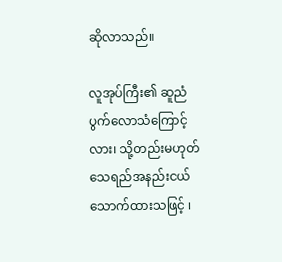ဆိုလာသည်။

လူအုပ်ကြီး၏ ဆူညံပွက်လောသံကြောင့်လား၊ သို့တည်းမဟုတ် သေရည်အနည်းငယ်သောက်ထားသဖြင့် ၊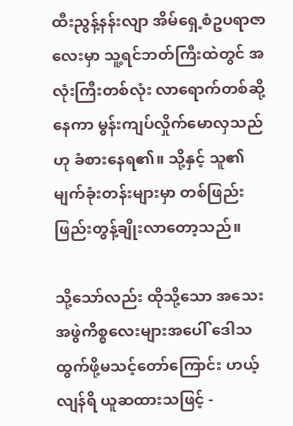ထီးညွန့်နန်းလျာ အိမ်ရှေ့စံဥပရာဇာလေးမှာ သူ့ရင်ဘတ်ကြီးထဲတွင် အလုံးကြီးတစ်လုံး လာရောက်တစ်ဆို့နေကာ မွန်းကျပ်လှိုက်မောလှသည်ဟု ခံစားနေရ၏။ သို့နှင့် သူ၏မျက်ခုံးတန်းများမှာ တစ်ဖြည်းဖြည်းတွန့်ချိုးလာတော့သည်။

သို့သော်လည်း ထိုသို့သော အသေးအဖွဲကိစ္စလေးများအပေါ် ဒေါသထွက်ဖို့မသင့်တော်ကြောင်း ဟယ့်လျန်ရိ ယူဆထားသဖြင့် -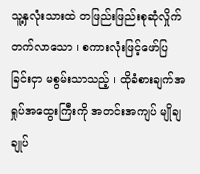သူ့နှလုံးသားထဲ တဖြည်းဖြည်းစုဆုံလှိုက်တက်လာသော ၊ စကားလုံးဖြင့်ဖော်ပြခြင်းငှာ မစွမ်းသာသည့် ၊ ထိုခံစားချက်အရှုပ်အထွေးကြီးကို အတင်းအကျပ် မျိုချချုပ်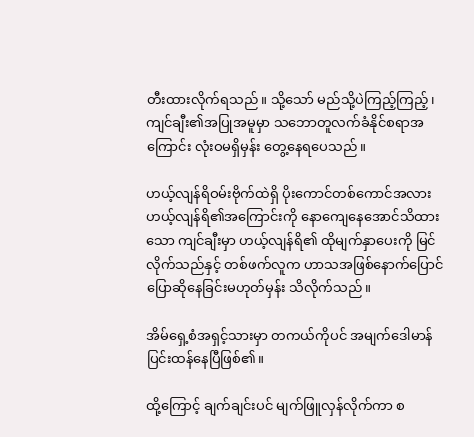တီးထားလိုက်ရသည်။ သို့သော် မည်သို့ပဲကြည့်ကြည့်၊ ကျင်ချီး၏အပြုအမူမှာ သဘောတူလက်ခံနိုင်စရာအကြောင်း လုံးဝမရှိမှန်း တွေ့နေရပေသည်။

ဟယ့်လျန်ရိဝမ်းဗိုက်ထဲရှိ ပိုးကောင်တစ်ကောင်အလား ဟယ့်လျန်ရိ၏အကြောင်းကို နောကျေနေအောင်သိထားသော ကျင်ချီးမှာ ဟယ့်လျန်ရိ၏ ထိုမျက်နှာပေးကို မြင်လိုက်သည်နှင့် တစ်ဖက်လူက ဟာသအဖြစ်နောက်ပြောင်ပြောဆိုနေခြင်းမဟုတ်မှန်း သိလိုက်သည်။

အိမ်ရှေ့စံအရှင့်သားမှာ တကယ်ကိုပင် အမျက်ဒေါမာန် ပြင်းထန်နေပြီဖြစ်၏။

ထို့ကြောင့် ချက်ချင်းပင် မျက်ဖြူလှန်လိုက်ကာ စ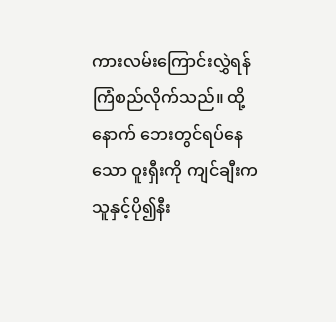ကားလမ်းကြောင်းလွှဲရန် ကြံစည်လိုက်သည်။ ထို့နောက် ဘေးတွင်ရပ်နေသော ဝူးရှီးကို ကျင်ချီးက သူနှင့်ပို၍နီး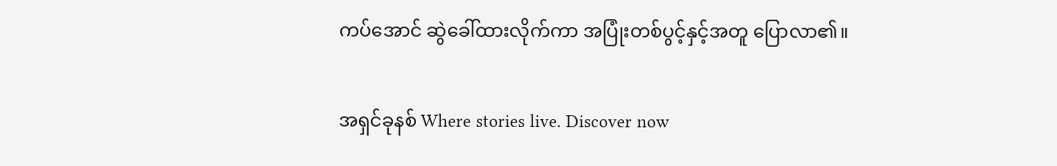ကပ်အောင် ဆွဲခေါ်ထားလိုက်ကာ အပြုံးတစ်ပွင့်နှင့်အတူ ပြောလာ၏။

အရှင်ခုနစ် Where stories live. Discover now